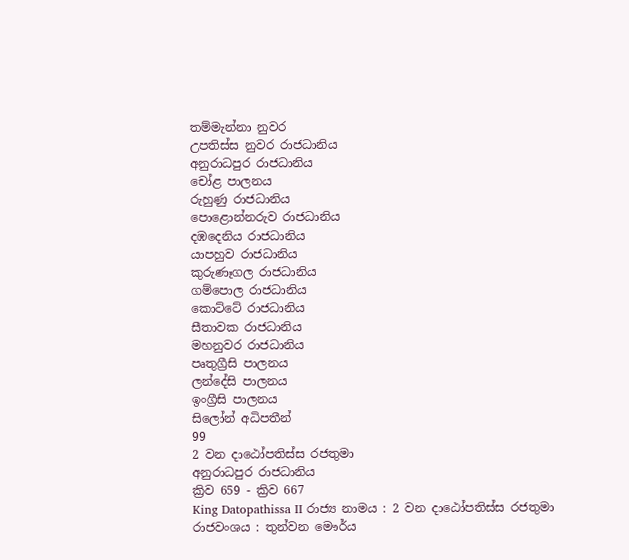තම්මැන්නා නුවර
උපතිස්ස නුවර රාජධානිය
අනුරාධපුර රාජධානිය
චෝළ පාලනය
රුහුණු රාජධානිය
පොළොන්නරුව රාජධානිය
දඹදෙනිය රාජධානිය
යාපහුව රාජධානිය
කුරුණෑගල රාජධානිය
ගම්පොල රාජධානිය
කොට්ටේ රාජධානිය
සීතාවක රාජධානිය
මහනුවර රාජධානිය
පෘතුග්‍රීසි පාලනය
ලන්දේසි පාලනය
ඉංග්‍රීසි පාලනය
සිලෝන් අධිපතීන්
99
2 වන දාඨෝපතිස්ස රජතුමා
අනුරාධපුර රාජධානිය
ක්‍රිව 659 - ක්‍රිව 667
King Datopathissa II රාජ්‍ය නාමය : 2 වන දාඨෝපතිස්ස රජතුමා
රාජවංශය : තුන්වන මෞර්ය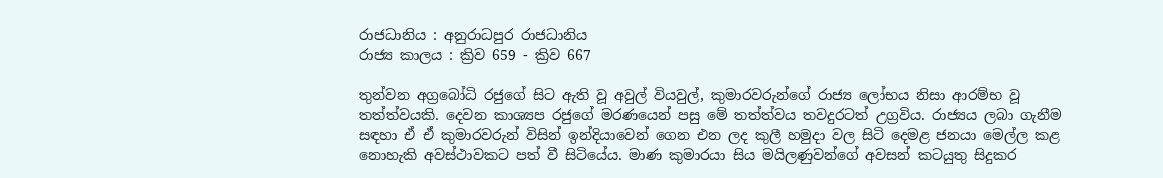රාජධානිය : අනුරාධපුර රාජධානිය
රාජ්‍ය කාලය : ක්‍රිව 659 - ක්‍රිව 667

තුන්වන අග්‍රබෝධි රජුගේ සිට ඇති වූ අවුල් වියවුල්, කුමාරවරුන්ගේ රාජ්‍ය ලෝභය නිසා ආරම්භ වූ තත්ත්වයකි. දෙවන කාශ්‍යප රජුගේ මරණයෙන් පසු මේ තත්ත්වය තවදුරටත් උග්‍රවිය. රාජ්‍යය ලබා ගැනීම සඳහා ඒ ඒ කුමාරවරුන් විසින් ඉන්දියාවෙන් ගෙන එන ලද කුලී හමුදා වල සිටි දෙමළ ජනයා මෙල්ල කළ
නොහැකි අවස්ථාවකට පත් වී සිටියේය. මාණ කුමාරයා සිය මයිලණුවන්ගේ අවසන් කටයුතු සිදුකර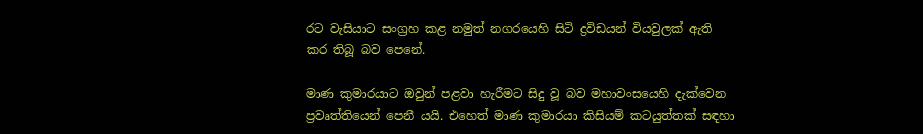රට වැසියාට සංග්‍රහ කළ නමුත් නගරයෙහි සිටි ද්‍රවිඩයන් වියවුලක් ඇති කර තිබූ බව පෙනේ.

මාණ කුමාරයාට ඔවුන් පළවා හැරීමට සිදු වූ බව මහාවංසයෙහි දැක්වෙන ප්‍රවෘත්තියෙන් පෙනී යයි. එහෙත් මාණ කුමාරයා කිසියම් කටයුත්තක් සඳහා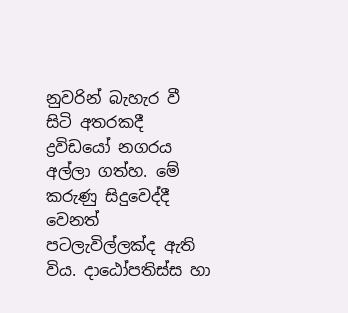නුවරින් බැහැර වී සිටි අතරකදී ද්‍රවිඩයෝ නගරය අල්ලා ගත්හ. මේ කරුණු සිදුවෙද්දී වෙනත් පටලැවිල්ලක්ද ඇති විය. දාඨෝපතිස්ස හා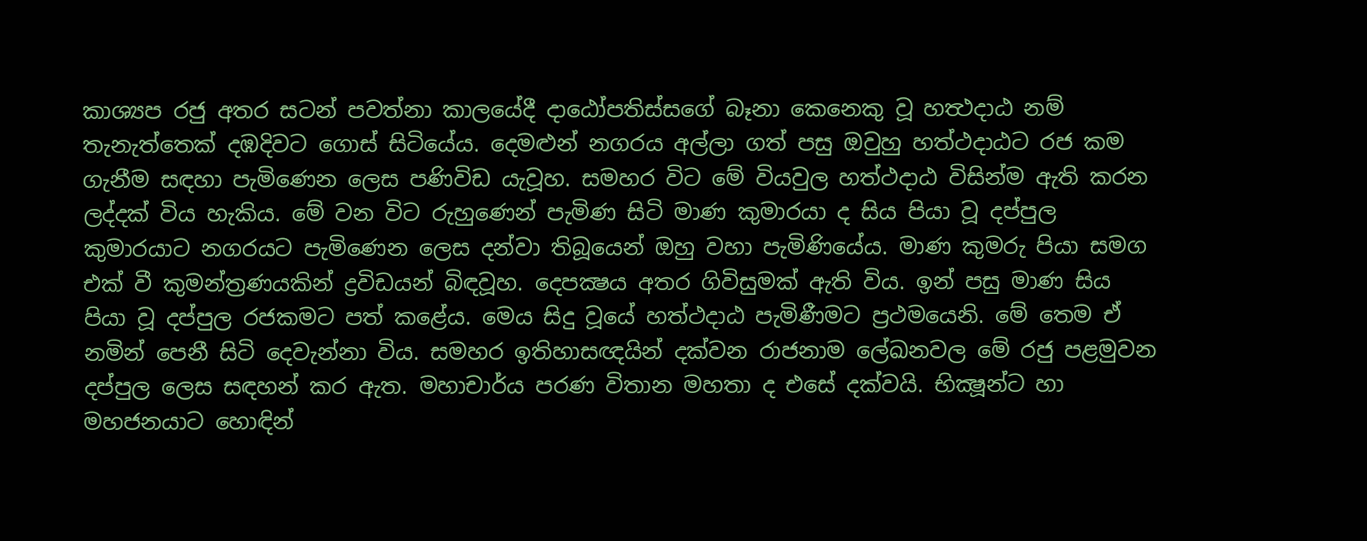කාශ්‍යප රජු අතර සටන් පවත්නා කාලයේදී දාඨෝපතිස්සගේ බෑනා කෙනෙකු වූ හත්‍ථදාඨ නම් තැනැත්තෙක් දඹදිවට ගොස් සිටියේය. දෙමළුන් නගරය අල්ලා ගත් පසු ඔවුහු හත්ථදාඨට රජ කම ගැනීම සඳහා පැමිණෙන ලෙස පණිවිඩ යැවූහ. සමහර විට මේ වියවුල හත්ථදාඨ විසින්ම ඇති කරන ලද්දක් විය හැකිය. මේ වන විට රුහුණෙන් පැමිණ සිටි මාණ කුමාරයා ද සිය පියා වූ දප්පුල කුමාරයාට නගරයට පැමිණෙන ලෙස දන්වා තිබූයෙන් ඔහු වහා පැමිණියේය. මාණ කුමරු පියා සමග එක් වී කුමන්ත්‍රණයකින් ද්‍රවිඩයන් බිඳවූහ. දෙපක්‍ෂය අතර ගිවිසුමක් ඇති විය. ඉන් පසු මාණ සිය පියා වූ දප්පුල රජකමට පත් කළේය. මෙය සිදු වූයේ හත්ථදාඨ පැමිණීමට ප්‍රථමයෙනි. මේ තෙම ඒ නමින් පෙනී සිටි දෙවැන්නා විය. සමහර ඉතිහාසඥයින් දක්වන රාජනාම ලේඛනවල මේ රජු පළමුවන දප්පුල ලෙස සඳහන් කර ඇත. මහාචාර්ය පරණ විතාන මහතා ද එසේ දක්වයි. භික්‍ෂූන්ට හා මහජනයාට හොඳින්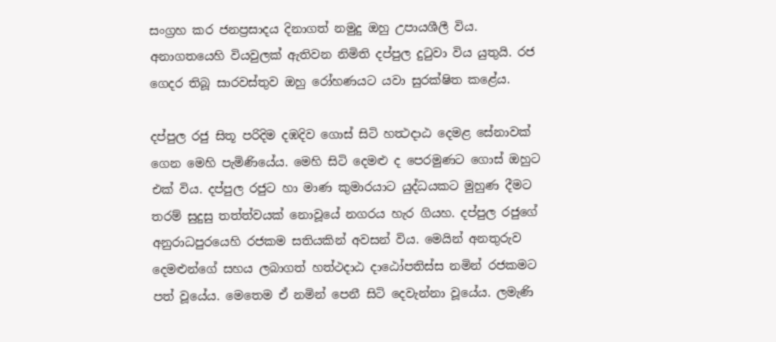සංග්‍රහ කර ජනප්‍රසාදය දිනාගත් නමුදු ඔහු උපායශීලී විය. අනාගතයෙහි වියවුලක් ඇතිවන නිමිති දප්පුල දුටුවා විය යුතුයි. රජ ගෙදර තිබූ සාරවස්තුව ඔහු රෝහණයට යවා සුරක්ෂිත කළේය.

දප්පුල රජු සිතූ පරිදිම දඹදිව ගොස් සිටි හත්‍ථදාඨ දෙමළ සේනාවක් ගෙන මෙහි පැමිණියේය. මෙහි සිටි දෙමළු ද පෙරමුණට ගොස් ඔහුට එක් විය. දප්පුල රජුට හා මාණ කුමාරයාට යුද්ධයකට මුහුණ දීමට තරම් සුදුසු තත්ත්වයක් නොවූයේ නගරය හැර ගියහ. දප්පුල රජුගේ අනුරාධපුරයෙහි රජකම සතියකින් අවසන් විය. මෙයින් අනතුරුව දෙමළුන්ගේ සහය ලබාගත් හත්ථදාඨ දාඨෝපතිස්ස නමින් රජකමට පත් වූයේය. මෙතෙම ඒ නමින් පෙනී සිටි දෙවැන්නා වූයේය. ලමැණි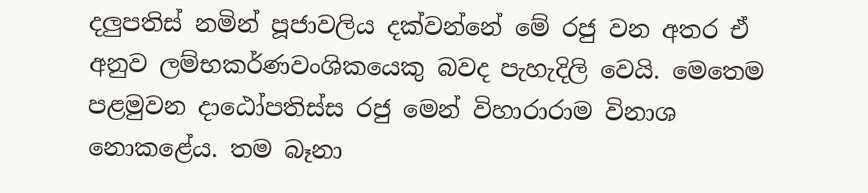දලුපතිස් නමින් පූජාවලිය දක්වන්නේ මේ රජු වන අතර ඒ අනුව ලම්භකර්ණවංශිකයෙකු බවද පැහැදිලි වෙයි. මෙතෙම පළමුවන දාඨෝපතිස්ස රජු මෙන් විහාරාරාම විනාශ නොකළේය. තම බෑනා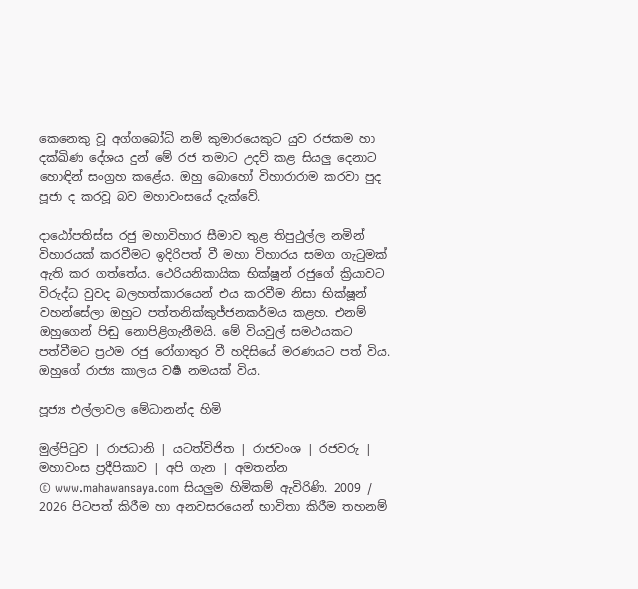කෙනෙකු වූ අග්ගබෝධි නම් කුමාරයෙකුට යුව රජකම හා දක්ඛිණ දේශය දුන් මේ රජ තමාට උදව් කළ සියලු දෙනාට හොඳින් සංග්‍රහ කළේය. ඔහු බොහෝ විහාරාරාම කරවා පුද පූජා ද කරවූ බව මහාවංසයේ දැක්වේ.

දාඨෝපතිස්ස රජු මහාවිහාර සීමාව තුළ තිපුථුල්ල නමින් විහාරයක් කරවීමට ඉදිරිපත් වී මහා විහාරය සමග ගැටුමක් ඇති කර ගත්තේය. ථෙරියනිකායික භික්ෂූන් රජුගේ ක්‍රියාවට විරුද්ධ වුවද බලහත්කාරයෙන් එය කරවීම නිසා භික්ෂූන් වහන්සේලා ඔහුට පත්තනික්කුජ්ජනකර්මය කළහ. එනම් ඔහුගෙන් පිඬු නොපිළිගැනීමයි. මේ වියවුල් සමථයකට පත්වීමට ප්‍රථම රජු රෝගාතුර වී හදිසියේ මරණයට පත් විය. ඔහුගේ රාජ්‍ය කාලය වර්‍ෂ නමයක් විය.

පූජ්‍ය එල්ලාවල මේධානන්ද හිමි

මුල්පිටුව | රාජධානි | යටත්විජිත | රාජවංශ | රජවරු | මහාවංස ප්‍රදීපිකාව | අපි ගැන | අමතන්න
© www.mahawansaya.com සියලුම හිමිකම් ඇවිරිණි. 2009 / 2026 පිටපත් කිරීම හා අනවසරයෙන් භාවිතා කිරීම තහනම්